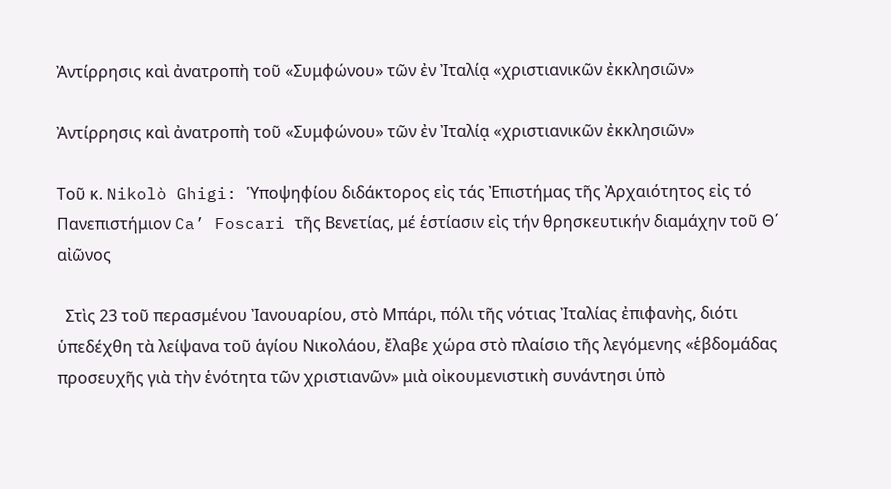Ἀντίρρησις καὶ ἀνατροπὴ τοῦ «Συμφώνου» τῶν ἐν Ἰταλίᾳ «χριστιανικῶν ἐκκλησιῶν»

Ἀντίρρησις καὶ ἀνατροπὴ τοῦ «Συμφώνου» τῶν ἐν Ἰταλίᾳ «χριστιανικῶν ἐκκλησιῶν»

Τοῦ κ. Nikolò Ghigi: Ὑποψηφίου διδάκτορος εἰς τάς Ἐπιστήμας τῆς Ἀρχαιότητος εἰς τό Πανεπιστήμιον Ca’ Foscari τῆς Βενετίας, μέ ἑστίασιν εἰς τήν θρησκευτικήν διαμάχην τοῦ Θ΄ αἰῶνος

  Στὶς 23 τοῦ περασμένου Ἰανουαρίου, στὸ Μπάρι, πόλι τῆς νότιας Ἰταλίας ἐπιφανὴς, διότι ὑπεδέχθη τὰ λείψανα τοῦ ἁγίου Νικολάου, ἔλαβε χώρα στὸ πλαίσιο τῆς λεγόμενης «ἑβδομάδας προσευχῆς γιὰ τὴν ἑνότητα τῶν χριστιανῶν» μιὰ οἰκουμενιστικὴ συνάντησι ὑπὸ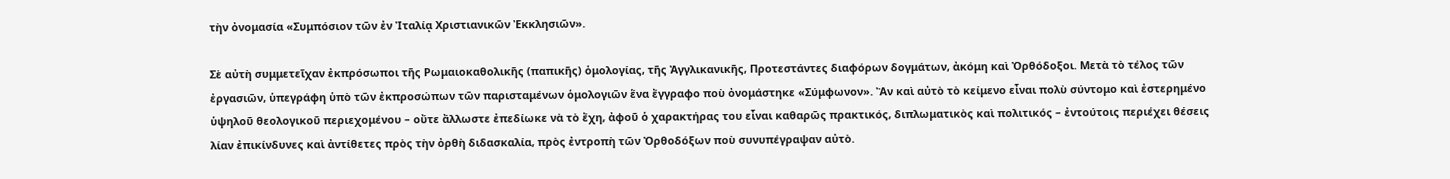τὴν ὀνομασία «Συμπόσιον τῶν ἐν Ἰταλίᾳ Χριστιανικῶν Ἐκκλησιῶν».

Σὲ αὐτὴ συμμετεῖχαν ἐκπρόσωποι τῆς Ρωμαιοκαθολικῆς (παπικῆς) ὁμολογίας, τῆς Ἀγγλικανικῆς, Προτεστάντες διαφόρων δογμάτων, ἀκόμη καὶ Ὀρθόδοξοι. Μετὰ τὸ τέλος τῶν ἐργασιῶν, ὑπεγράφη ὑπὸ τῶν ἐκπροσώπων τῶν παρισταμένων ὁμολογιῶν ἕνα ἔγγραφο ποὺ ὀνομάστηκε «Σύμφωνον». Ἂν καὶ αὐτὸ τὸ κείμενο εἶναι πολὺ σύντομο καὶ ἐστερημένο ὑψηλοῦ θεολογικοῦ περιεχομένου – οὔτε ἄλλωστε ἐπεδίωκε νὰ τὸ ἔχη, ἀφοῦ ὁ χαρακτήρας του εἶναι καθαρῶς πρακτικός, διπλωματικὸς καὶ πολιτικός – ἐντούτοις περιέχει θέσεις λίαν ἐπικίνδυνες καὶ ἀντίθετες πρὸς τὴν ὀρθὴ διδασκαλία, πρὸς ἐντροπὴ τῶν Ὀρθοδόξων ποὺ συνυπέγραψαν αὐτὸ.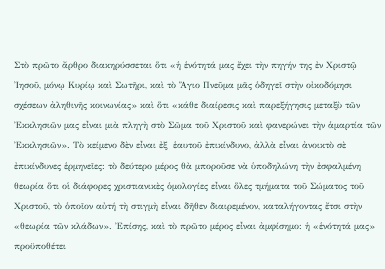Στὸ πρῶτο ἄρθρο διακηρύσσεται ὅτι «ἡ ἑνότητά μας ἔχει τὴν πηγήν της ἐν Χριστῷ Ἰησοῦ, μόνῳ Κυρίῳ καὶ Σωτῆρι, καὶ τὸ Ἅγιο Πνεῦμα μᾶς ὁδηγεῖ στὴν οἰκοδόμησι σχέσεων ἀληθινῆς κοινωνίας» καὶ ὅτι «κάθε διαίρεσις καὶ παρεξήγησις μεταξὺ τῶν Ἐκκλησιῶν μας εἶναι μιὰ πληγὴ στὸ Σῶμα τοῦ Χριστοῦ καὶ φανερώνει τὴν ἁμαρτία τῶν Ἐκκλησιῶν». Τὸ κείμενο δὲν εἶναι ἐξ  ἑαυτοῦ ἐπικίνδυνο, ἀλλὰ εἶναι ἀνοικτὸ σὲ ἐπικίνδυνες ἑρμηνεῖες: τὸ δεύτερο μέρος θὰ μποροῦσε νὰ ὑποδηλώνη τὴν ἐσφαλμένη θεωρία ὅτι οἱ διάφορες χριστιανικὲς ὁμολογίες εἶναι ὅλες τμήματα τοῦ Σώματος τοῦ Χριστοῦ, τὸ ὁποῖον αὐτή τὴ στιγμὴ εἶναι δῆθεν διαιρεμένον, καταλήγοντας ἔτσι στὴν «θεωρία τῶν κλάδων». Ἐπίσης, καὶ τὸ πρῶτο μέρος εἶναι ἀμφίσημο: ἡ «ἑνότητά μας» προϋποθέτει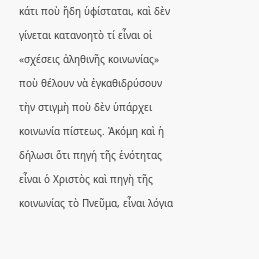κάτι ποὺ ἤδη ὑφίσταται, καὶ δὲν γίνεται κατανοητὸ τί εἶναι οἱ «σχέσεις ἀληθινῆς κοινωνίας» ποὺ θέλουν νὰ ἐγκαθιδρύσουν τὴν στιγμὴ ποὺ δὲν ὑπάρχει κοινωνία πίστεως. Ἀκόμη καὶ ἡ δήλωσι ὅτι πηγή τῆς ἑνότητας εἶναι ὁ Χριστὸς καὶ πηγὴ τῆς κοινωνίας τὸ Πνεῦμα, εἶναι λόγια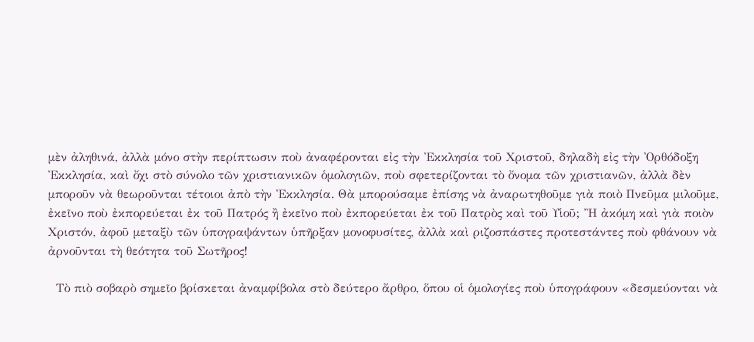μὲν ἀληθινά, ἀλλὰ μόνο στὴν περίπτωσιν ποὺ ἀναφέρονται εἰς τὴν Ἐκκλησία τοῦ Χριστοῦ, δηλαδὴ εἰς τὴν Ὀρθόδοξη Ἐκκλησία, καὶ ὄχι στὸ σύνολο τῶν χριστιανικῶν ὁμολογιῶν, ποὺ σφετερίζονται τὸ ὄνομα τῶν χριστιανῶν, ἀλλὰ δὲν μποροῦν νὰ θεωροῦνται τέτοιοι ἀπὸ τὴν Ἐκκλησία. Θὰ μπορούσαμε ἐπίσης νὰ ἀναρωτηθοῦμε γιὰ ποιὸ Πνεῦμα μιλοῦμε, ἐκεῖνο ποὺ ἐκπορεύεται ἐκ τοῦ Πατρός ἢ ἐκεῖνο ποὺ ἐκπορεύεται ἐκ τοῦ Πατρὸς καὶ τοῦ Υἱοῦ; Ἢ ἀκόμη καὶ γιὰ ποιὸν Χριστόν, ἀφοῦ μεταξὺ τῶν ὑπογραψάντων ὑπῆρξαν μονοφυσίτες, ἀλλὰ καὶ ριζοσπάστες προτεστάντες ποὺ φθάνουν νὰ ἀρνοῦνται τὴ θεότητα τοῦ Σωτῆρος!

  Τὸ πιὸ σοβαρὸ σημεῖο βρίσκεται ἀναμφίβολα στὸ δεύτερο ἄρθρο, ὅπου οἱ ὁμολογίες ποὺ ὑπογράφουν «δεσμεύονται νὰ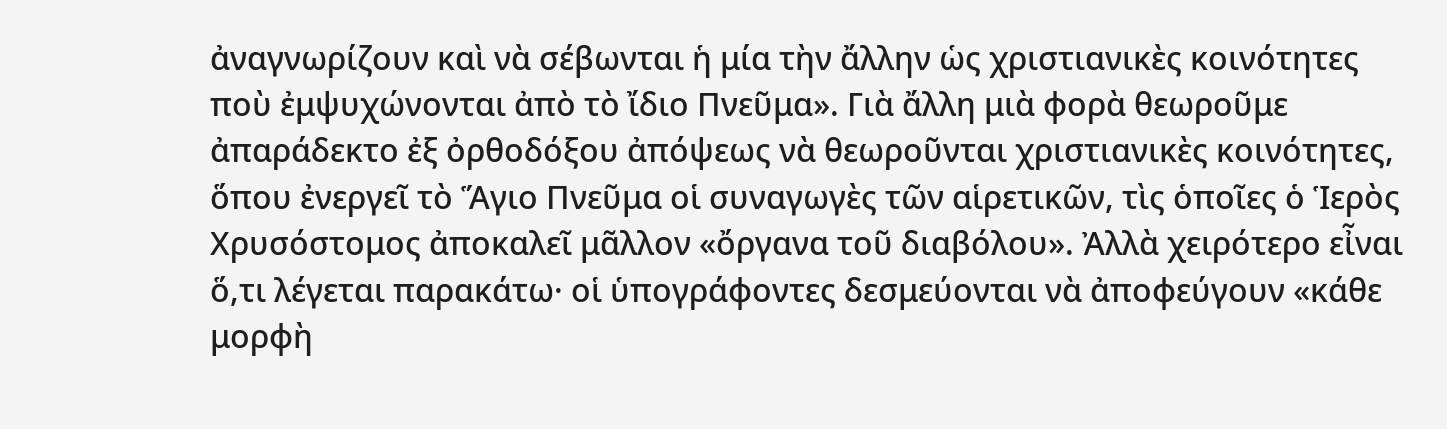ἀναγνωρίζουν καὶ νὰ σέβωνται ἡ μία τὴν ἄλλην ὡς χριστιανικὲς κοινότητες ποὺ ἐμψυχώνονται ἀπὸ τὸ ἴδιο Πνεῦμα». Γιὰ ἄλλη μιὰ φορὰ θεωροῦμε ἀπαράδεκτο ἐξ ὀρθοδόξου ἀπόψεως νὰ θεωροῦνται χριστιανικὲς κοινότητες, ὅπου ἐνεργεῖ τὸ Ἅγιο Πνεῦμα οἱ συναγωγὲς τῶν αἱρετικῶν, τὶς ὁποῖες ὁ Ἱερὸς Χρυσόστομος ἀποκαλεῖ μᾶλλον «ὄργανα τοῦ διαβόλου». Ἀλλὰ χειρότερο εἶναι ὅ,τι λέγεται παρακάτω· οἱ ὑπογράφοντες δεσμεύονται νὰ ἀποφεύγουν «κάθε μορφὴ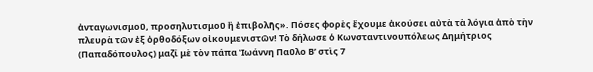ἀνταγωνισμοῦ, προσηλυτισμοῦ ἢ ἐπιβολῆς». Πόσες φορὲς ἔχουμε ἀκούσει αὐτὰ τὰ λόγια ἀπὸ τὴν πλευρὰ τῶν ἐξ ὀρθοδόξων οἰκουμενιστῶν! Τὸ δήλωσε ὁ Κωνσταντινουπόλεως Δημήτριος (Παπαδόπουλος) μαζί μὲ τὸν πάπα Ἰωάννη Παῦλο Β’ στὶς 7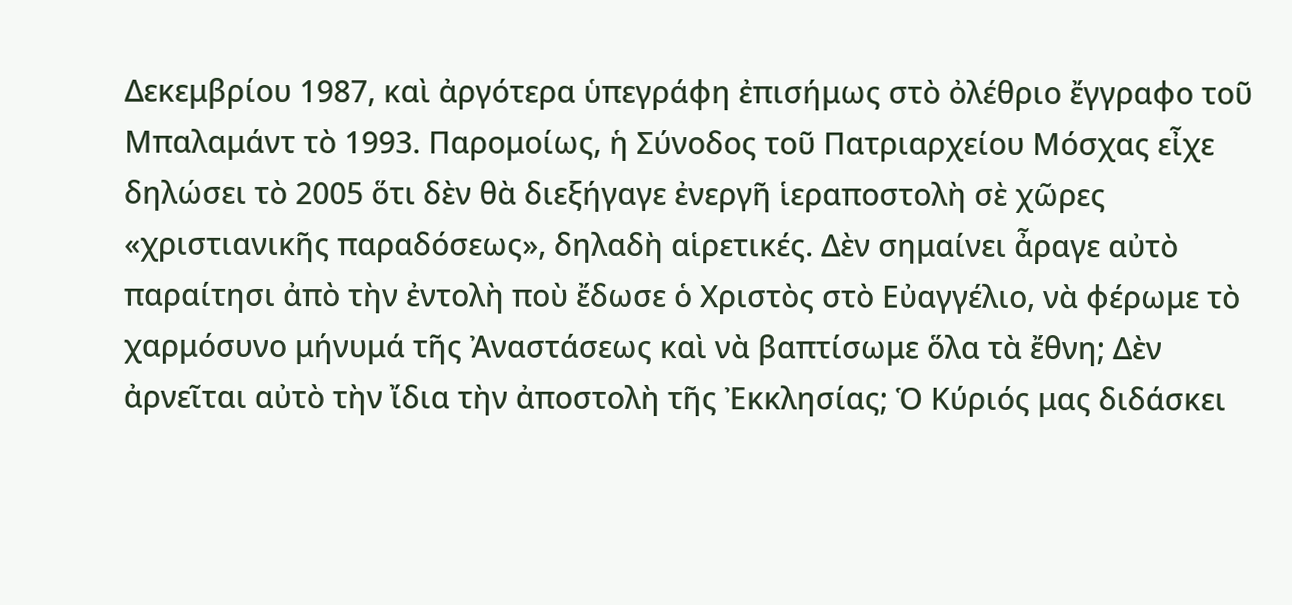Δεκεμβρίου 1987, καὶ ἀργότερα ὑπεγράφη ἐπισήμως στὸ ὀλέθριο ἔγγραφο τοῦ Μπαλαμάντ τὸ 1993. Παρομοίως, ἡ Σύνοδος τοῦ Πατριαρχείου Μόσχας εἶχε δηλώσει τὸ 2005 ὅτι δὲν θὰ διεξήγαγε ἐνεργῆ ἱεραποστολὴ σὲ χῶρες «χριστιανικῆς παραδόσεως», δηλαδὴ αἱρετικές. Δὲν σημαίνει ἆραγε αὐτὸ παραίτησι ἀπὸ τὴν ἐντολὴ ποὺ ἔδωσε ὁ Χριστὸς στὸ Εὐαγγέλιο, νὰ φέρωμε τὸ χαρμόσυνο μήνυμά τῆς Ἀναστάσεως καὶ νὰ βαπτίσωμε ὅλα τὰ ἔθνη; Δὲν ἀρνεῖται αὐτὸ τὴν ἴδια τὴν ἀποστολὴ τῆς Ἐκκλησίας; Ὁ Κύριός μας διδάσκει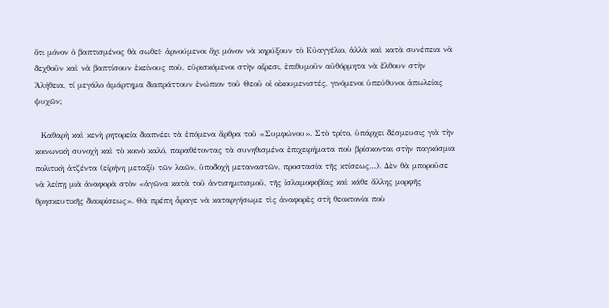ὅτι μόνον ὁ βαπτισμένος θὰ σωθεῖ· ἀρνούμενοι ὄχι μόνον νὰ κηρύξουν τὸ Εὐαγγέλιο, ἀλλὰ καὶ κατὰ συνέπεια νὰ δεχθοῦν καὶ νὰ βαπτίσουν ἐκείνους ποὺ, εὑρισκόμενοι στὴν αἵρεσι, ἐπιθυμοῦν αὐθόρμητα νὰ ἔλθουν στὴν Ἀλήθεια, τί μεγάλο ἁμάρτημα διαπράττουν ἐνώπιον τοῦ Θεοῦ οἱ οἰκουμενιστές, γινόμενοι ὑπεύθυνοι ἀπωλείας ψυχῶν;

  Καθαρὴ καὶ κενὴ ρητορεία διαπνέει τὰ ἑπόμενα ἄρθρα τοῦ «Συμφώνου». Στὸ τρίτο, ὑπάρχει δέσμευσις γιὰ τὴν κοινωνικὴ συνοχὴ καὶ τὸ κοινὸ καλό, παραθέτοντας τὰ συνηθισμένα ἐπιχειρήματα ποὺ βρίσκονται στὴν παγκόσμια πολιτικὴ ἀτζέντα (εἰρήνη μεταξὺ τῶν λαῶν, ὑποδοχὴ μεταναστῶν, προστασία τῆς κτίσεως…). Δὲν θὰ μποροῦσε νὰ λείπῃ μιὰ ἀναφορὰ στὸν «ἀγῶνα κατὰ τοῦ ἀντισημιτισμοῦ, τῆς ἰσλαμοφοβίας καὶ κάθε ἄλλης μορφῆς θρησκευτικῆς διακρίσεως». Θὰ πρέπη ἆραγε νὰ καταργήσωμε τὶς ἀναφορὲς στὴ θεοκτονία ποὺ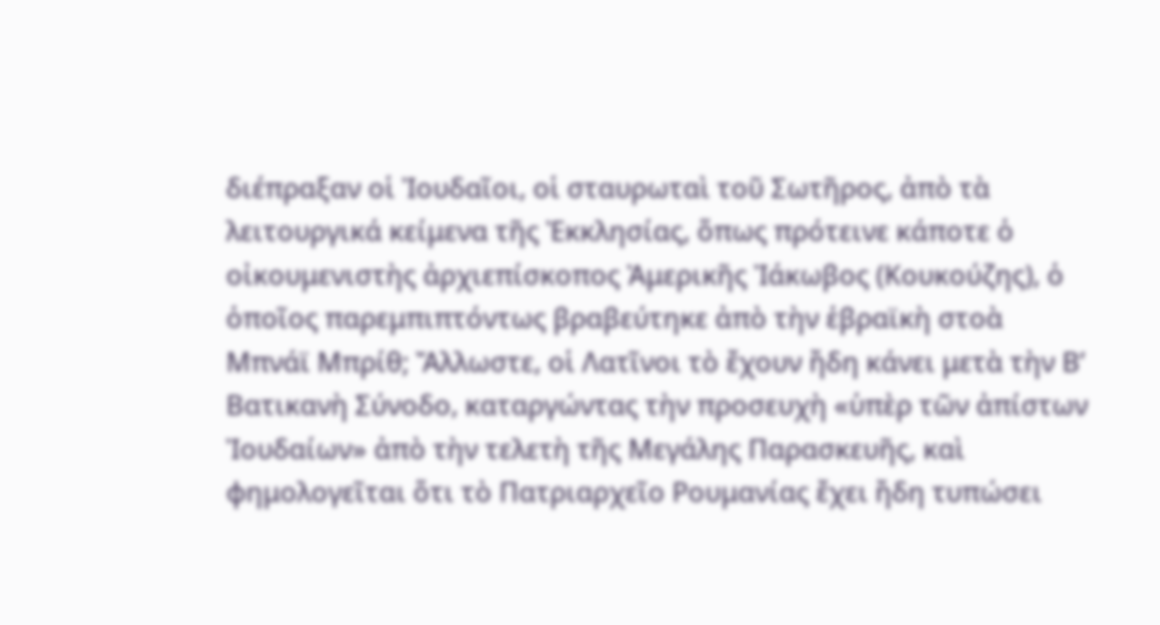διέπραξαν οἱ Ἰουδαῖοι, οἱ σταυρωταὶ τοῦ Σωτῆρος, ἀπὸ τὰ λειτουργικά κείμενα τῆς Ἐκκλησίας, ὅπως πρότεινε κάποτε ὁ οἰκουμενιστὴς ἀρχιεπίσκοπος Ἀμερικῆς Ἰάκωβος (Κουκούζης), ὁ ὁποῖος παρεμπιπτόντως βραβεύτηκε ἀπὸ τὴν ἑβραϊκὴ στοὰ Μπνάϊ Μπρίθ; Ἄλλωστε, οἱ Λατῖνοι τὸ ἔχουν ἤδη κάνει μετὰ τὴν Β’ Βατικανὴ Σύνοδο, καταργώντας τὴν προσευχὴ «ὑπὲρ τῶν ἀπίστων Ἰουδαίων» ἀπὸ τὴν τελετὴ τῆς Μεγάλης Παρασκευῆς, καὶ φημολογεῖται ὅτι τὸ Πατριαρχεῖο Ρουμανίας ἔχει ἤδη τυπώσει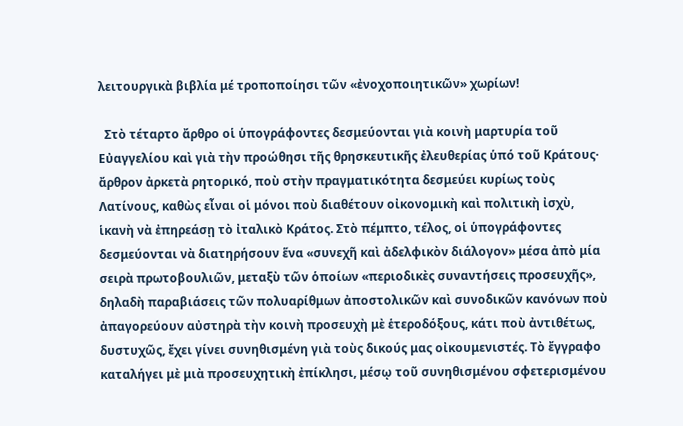λειτουργικὰ βιβλία μέ τροποποίησι τῶν «ἐνοχοποιητικῶν» χωρίων!

  Στὸ τέταρτο ἄρθρο οἱ ὑπογράφοντες δεσμεύονται γιὰ κοινὴ μαρτυρία τοῦ Εὐαγγελίου καὶ γιὰ τὴν προώθησι τῆς θρησκευτικῆς ἐλευθερίας ὑπό τοῦ Κράτους· ἄρθρον ἀρκετὰ ρητορικό, ποὺ στὴν πραγματικότητα δεσμεύει κυρίως τοὺς Λατίνους, καθὼς εἶναι οἱ μόνοι ποὺ διαθέτουν οἰκονομικὴ καὶ πολιτικὴ ἰσχὺ, ἱκανὴ νὰ ἐπηρεάσῃ τὸ ἰταλικὸ Κράτος. Στὸ πέμπτο, τέλος, οἱ ὑπογράφοντες δεσμεύονται νὰ διατηρήσουν ἕνα «συνεχῆ καὶ ἀδελφικὸν διάλογον» μέσα ἀπὸ μία σειρὰ πρωτοβουλιῶν, μεταξὺ τῶν ὁποίων «περιοδικὲς συναντήσεις προσευχῆς», δηλαδὴ παραβιάσεις τῶν πολυαρίθμων ἀποστολικῶν καὶ συνοδικῶν κανόνων ποὺ ἀπαγορεύουν αὐστηρὰ τὴν κοινὴ προσευχὴ μὲ ἑτεροδόξους, κάτι ποὺ ἀντιθέτως, δυστυχῶς, ἔχει γίνει συνηθισμένη γιὰ τοὺς δικούς μας οἰκουμενιστές. Τὸ ἔγγραφο καταλήγει μὲ μιὰ προσευχητικὴ ἐπίκλησι, μέσῳ τοῦ συνηθισμένου σφετερισμένου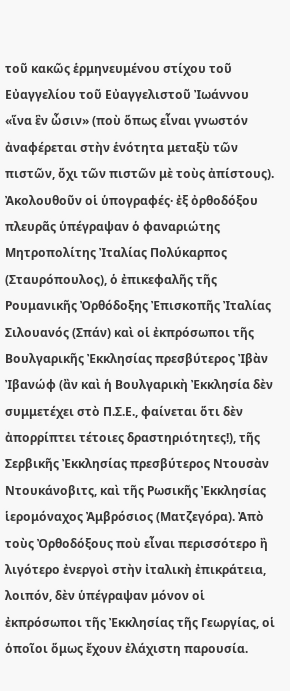τοῦ κακῶς ἑρμηνευμένου στίχου τοῦ Εὐαγγελίου τοῦ Εὐαγγελιστοῦ Ἰωάννου «ἵνα ἓν ὦσιν» (ποὺ ὅπως εἶναι γνωστόν ἀναφέρεται στὴν ἑνότητα μεταξὺ τῶν πιστῶν, ὄχι τῶν πιστῶν μὲ τοὺς ἀπίστους). Ἀκολουθοῦν οἱ ὑπογραφές· ἐξ ὀρθοδόξου πλευρᾶς ὑπέγραψαν ὁ φαναριώτης Μητροπολίτης Ἰταλίας Πολύκαρπος (Σταυρόπουλος), ὁ ἐπικεφαλῆς τῆς Ρουμανικῆς Ὀρθόδοξης Ἐπισκοπῆς Ἰταλίας Σιλουανός (Σπάν) καὶ οἱ ἐκπρόσωποι τῆς Βουλγαρικῆς Ἐκκλησίας πρεσβύτερος Ἰβὰν Ἰβανώφ (ἂν καὶ ἡ Βουλγαρικὴ Ἐκκλησία δὲν συμμετέχει στὸ Π.Σ.Ε., φαίνεται ὅτι δὲν ἀπορρίπτει τέτοιες δραστηριότητες!), τῆς Σερβικῆς Ἐκκλησίας πρεσβύτερος Ντουσὰν Ντουκάνοβιτς, καὶ τῆς Ρωσικῆς Ἐκκλησίας ἱερομόναχος Ἀμβρόσιος (Ματζεγόρα). Ἀπὸ τοὺς Ὀρθοδόξους ποὺ εἶναι περισσότερο ἢ λιγότερο ἐνεργοὶ στὴν ἰταλικὴ ἐπικράτεια, λοιπόν, δὲν ὑπέγραψαν μόνον οἱ ἐκπρόσωποι τῆς Ἐκκλησίας τῆς Γεωργίας, οἱ ὁποῖοι ὅμως ἔχουν ἐλάχιστη παρουσία.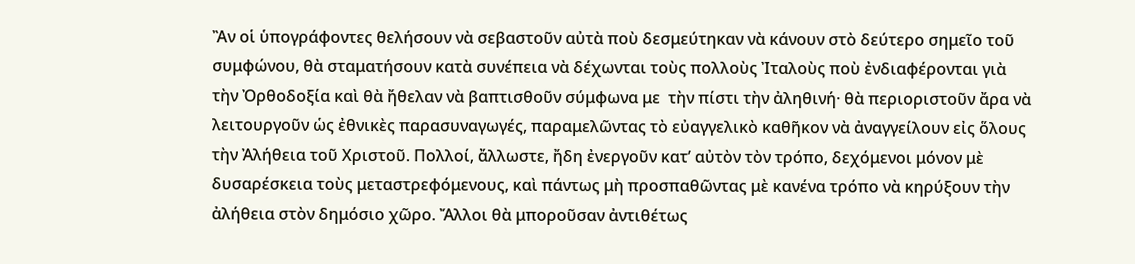Ἂν οἱ ὑπογράφοντες θελήσουν νὰ σεβαστοῦν αὐτὰ ποὺ δεσμεύτηκαν νὰ κάνουν στὸ δεύτερο σημεῖο τοῦ συμφώνου, θὰ σταματήσουν κατὰ συνέπεια νὰ δέχωνται τοὺς πολλοὺς Ἰταλοὺς ποὺ ἐνδιαφέρονται γιὰ τὴν Ὀρθοδοξία καὶ θὰ ἤθελαν νὰ βαπτισθοῦν σύμφωνα με  τὴν πίστι τὴν ἀληθινή· θὰ περιοριστοῦν ἄρα νὰ λειτουργοῦν ὡς ἐθνικὲς παρασυναγωγές, παραμελῶντας τὸ εὐαγγελικὸ καθῆκον νὰ ἀναγγείλουν εἰς ὅλους τὴν Ἀλήθεια τοῦ Χριστοῦ. Πολλοί, ἄλλωστε, ἤδη ἐνεργοῦν κατ’ αὐτὸν τὸν τρόπο, δεχόμενοι μόνον μὲ δυσαρέσκεια τοὺς μεταστρεφόμενους, καὶ πάντως μὴ προσπαθῶντας μὲ κανένα τρόπο νὰ κηρύξουν τὴν ἀλήθεια στὸν δημόσιο χῶρο. Ἄλλοι θὰ μποροῦσαν ἀντιθέτως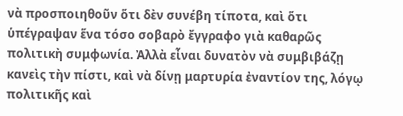νὰ προσποιηθοῦν ὅτι δὲν συνέβη τίποτα, καὶ ὅτι ὑπέγραψαν ἕνα τόσο σοβαρὸ ἔγγραφο γιὰ καθαρῶς πολιτικὴ συμφωνία. Ἀλλὰ εἶναι δυνατὸν νὰ συμβιβάζῃ κανεὶς τὴν πίστι, καὶ νὰ δίνῃ μαρτυρία ἐναντίον της, λόγῳ πολιτικῆς καὶ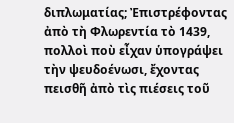διπλωματίας; Ἐπιστρέφοντας ἀπὸ τὴ Φλωρεντία τὸ 1439, πολλοὶ ποὺ εἶχαν ὑπογράψει τὴν ψευδοένωσι, ἔχοντας πεισθῆ ἀπὸ τὶς πιέσεις τοῦ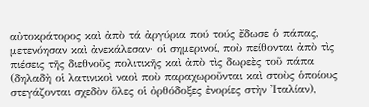αὐτοκράτορος καὶ ἀπὸ τά ἀργύρια πού τούς ἔδωσε ὁ πάπας, μετενόησαν καὶ ἀνεκάλεσαν· οἱ σημερινοί, ποὺ πείθονται ἀπὸ τὶς πιέσεις τῆς διεθνοῦς πολιτικῆς καὶ ἀπὸ τὶς δωρεὲς τοῦ πάπα (δηλαδὴ οἱ λατινικοὶ ναοὶ ποὺ παραχωροῦνται καὶ στοὺς ὁποίους στεγάζονται σχεδὸν ὅλες οἱ ὀρθόδοξες ἐνορίες στὴν Ἰταλίαν),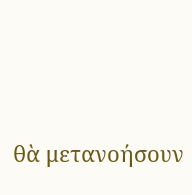θὰ μετανοήσουν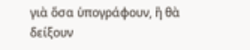γιὰ ὅσα ὑπογράφουν, ἢ θὰ δείξουν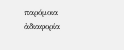παρόμοια ἀδιαφορία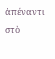ἀπέναντι στὸ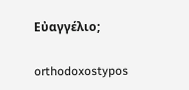Εὐαγγέλιο;

orthodoxostypos